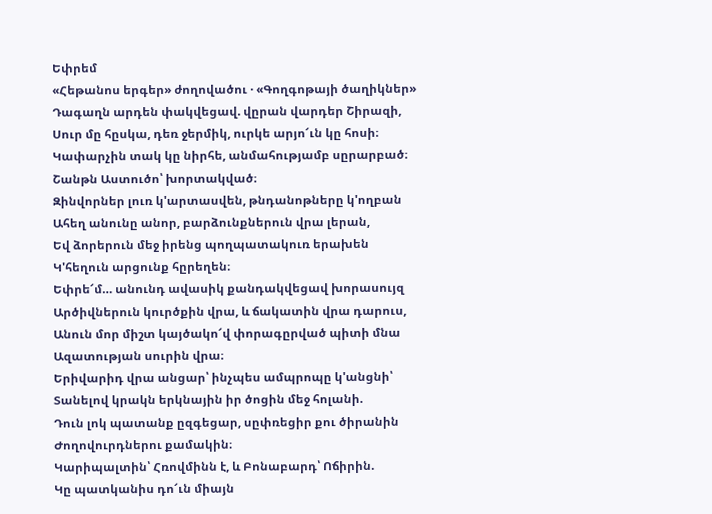Եփրեմ
«Հեթանոս երգեր» ժողովածու · «Գողգոթայի ծաղիկներ»
Դագաղն արդեն փակվեցավ. վըրան վարդեր Շիրազի,
Սուր մը հըսկա, դեռ ջերմիկ, ուրկե արյո՜ւն կը հոսի։
Կափարչին տակ կը նիրհե, անմահությամբ սըրարբած։
Շանթն Աստուծո՝ խորտակված։
Զինվորներ լուռ կ'արտասվեն, թնդանոթները կ'ողբան
Ահեղ անունը անոր, բարձունքներուն վրա լերան,
Եվ ձորերուն մեջ իրենց պողպատակուռ երախեն
Կ'հեղուն արցունք հըրեղեն։
Եփրե՜մ… անունդ ավասիկ քանդակվեցավ խորասույզ
Արծիվներուն կուրծքին վրա, և ճակատին վրա դարուս,
Անուն մոր միշտ կայծակո՜վ փորագըրված պիտի մնա
Ազատության սուրին վրա։
Երիվարիդ վրա անցար՝ ինչպես ամպրոպը կ'անցնի՝
Տանելով կրակն երկնային իր ծոցին մեջ հոլանի.
Դուն լոկ պատանք ըզգեցար, սըփռեցիր քու ծիրանին
Ժողովուրդներու քամակին։
Կարիպալտին՝ Հռովմինն է, և Բոնաբարդ՝ Ոճիրին.
Կը պատկանիս դո՜ւն միայն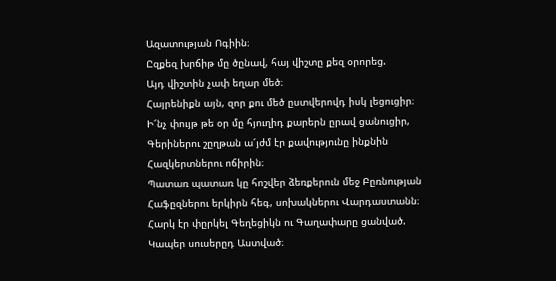Ազատության Ոգիին։
Ըզքեզ խրճիթ մը ծընավ, հայ վիշտը քեզ օրորեց.
Այդ վիշտին չափ եղար մեծ։
Հայրենիքն այն, զոր քու մեծ ըստվերովդ իսկ լեցուցիր։
Ի՜նչ փույթ թե օր մը հյուղիդ քարերն ըրավ ցանուցիր,
Գերիներու շըղթան ա՜յժմ էր քավությունը ինքնին
Հազկերտներու ոճիրին։
Պատառ պատառ կը հոշվեր ձեռքերուն մեջ Բըռնության
Հաֆըզներու երկիրն հեգ, սոխակներու Վարդաստանն։
Հարկ էր փըրկել Գեղեցիկն ու Գաղափարը ցանված.
Կապեր սուսերըդ Աստված։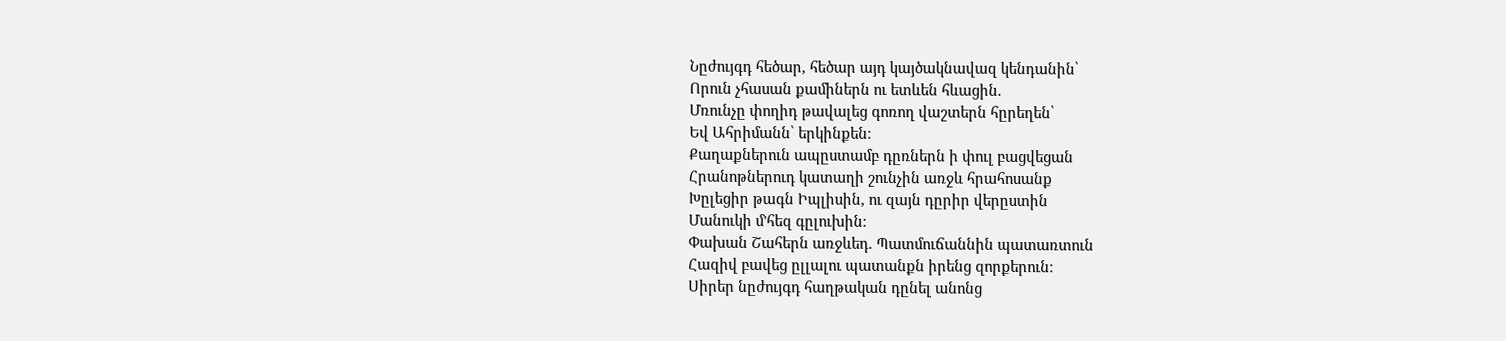Նըժույգդ հեծար, հեծար այդ կայծակնավազ կենդանին՝
Որուն չհասան քամիներն ու ետևեն հևացին.
Մռունչը փողիդ թավալեց գոռող վաշտերն հըրեղեն՝
Եվ Ահրիմանն՝ երկինքեն։
Քաղաքներուն ապըստամբ դըռներն ի փուլ բացվեցան
Հրանոթներուդ կատաղի շունչին առջև հրահոսանք
Խըլեցիր թագն Իպլիսին, ու զայն դըրիր վերըստին
Մանուկի մ'հեզ գըլուխին։
Փախան Շահերն առջևեդ. Պատմուճաննին պատառտուն
Հազիվ բավեց ըլլալու պատանքն իրենց զորքերուն։
Սիրեր նըժույգդ հաղթական դընել անոնց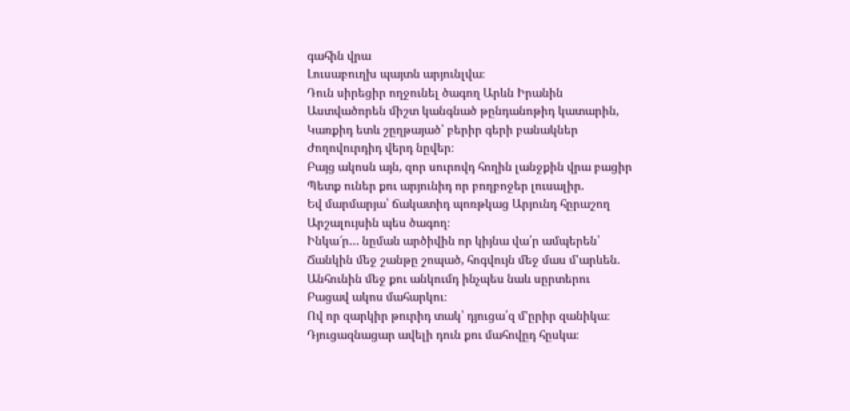գահին վրա
Լուսաբուղխ պայտն արյունլվա։
Դուն սիրեցիր ողջունել ծագող Արևն Իրանին
Աստվածորեն միշտ կանգնած թընդանոթիդ կատարին,
Կառքիդ ետև շըղթայած՝ բերիր գերի բանակներ
Ժողովուրդիդ վերդ նըվեր։
Բայց ակոսն այն, զոր սուրովդ հողին լանջքին վրա բացիր
Պետք ուներ քու արյունիդ որ բողբոջեր լուսալիր.
Եվ մարմարյա՝ ճակատիդ պոռթկաց Արյունդ հըրաշող
Արշալույսին պես ծագող։
Ինկա՜ր… նըման արծիվին որ կիյնա վա՛ր ամպերեն՝
Ճանկին մեջ շանթը շոպած, հոգվույն մեջ մաս մ'արևեն.
Անհունին մեջ քու անկումդ ինչպես նաև սըրտերու
Բացավ ակոս մահարկու։
Ով որ զարկիր թուրիդ տակ՝ դյուցա՛զ մ'ըրիր զանիկա։
Դյուցազնացար ավելի դուն քու մահովըդ հըսկա։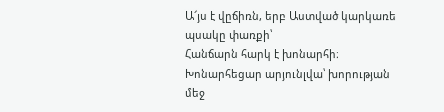Ա՜յս է վըճիռն, երբ Աստված կարկառե պսակը փառքի՝
Հանճարն հարկ է խոնարհի։
Խոնարհեցար արյունլվա՝ խորության մեջ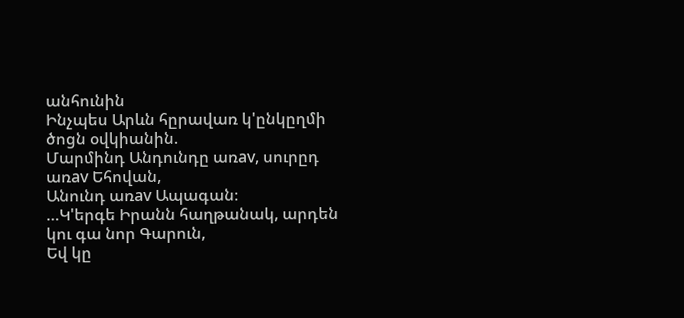անհունին
Ինչպես Արևն հըրավառ կ'ընկըղմի ծոցն օվկիանին.
Մարմինդ Անդունդը առav, սուրըդ առav Եհովան,
Անունդ առav Ապագան։
…Կ'երգե Իրանն հաղթանակ, արդեն կու գա նոր Գարուն,
Եվ կը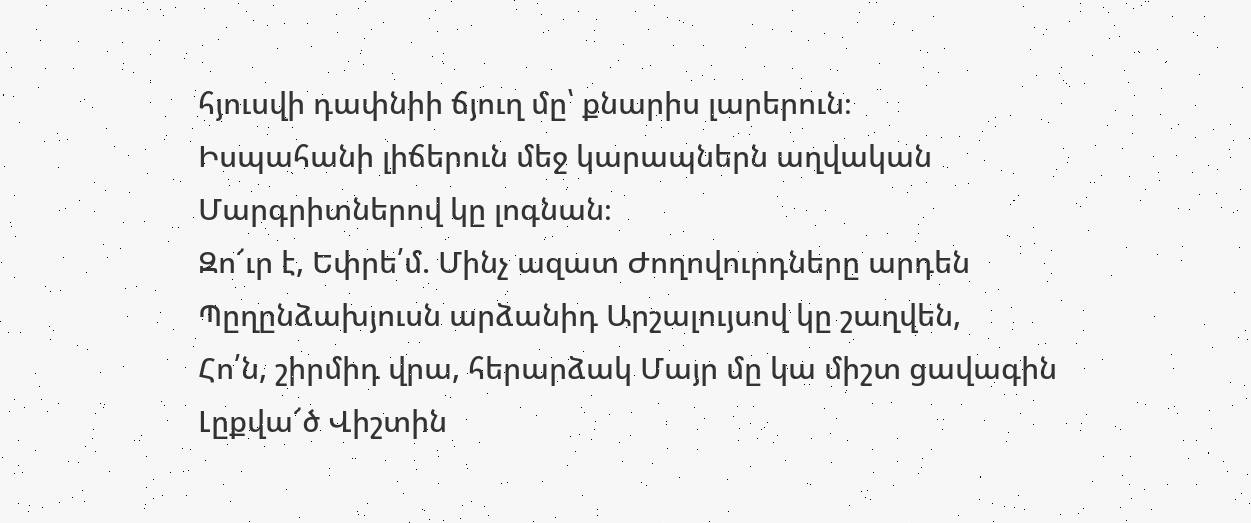հյուսվի դափնիի ճյուղ մը՝ քնարիս լարերուն։
Իսպահանի լիճերուն մեջ կարապներն աղվական
Մարգրիտներով կը լոգնան։
Զո՜ւր է, Եփրե՛մ. Մինչ ազատ Ժողովուրդները արդեն
Պըղընձախյուսն արձանիդ Արշալույսով կը շաղվեն,
Հո՛ն, շիրմիդ վրա, հերարձակ Մայր մը կա միշտ ցավագին
Լըքվա՜ծ Վիշտին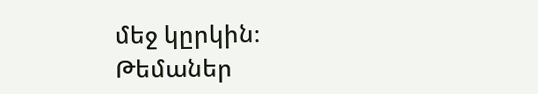մեջ կըրկին։
Թեմաներ